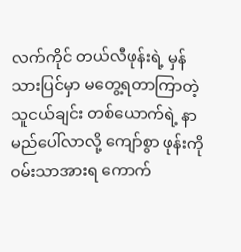လက်ကိုင် တယ်လီဖုန်းရဲ့ မှန်သားပြင်မှာ မတွေ့ရတာကြာတဲ့ သူငယ်ချင်း တစ်ယောက်ရဲ့ နာမည်ပေါ်လာလို့ ကျော်စွာ ဖုန်းကို ဝမ်းသာအားရ ကောက်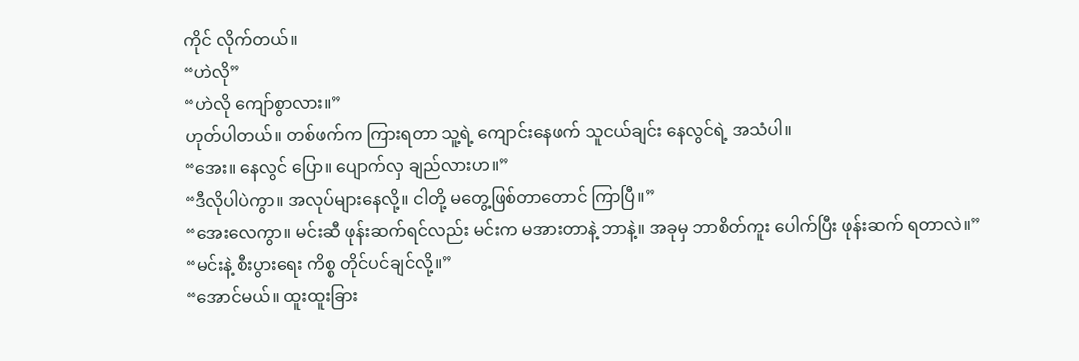ကိုင် လိုက်တယ်။
“ဟဲလို”
“ဟဲလို ကျော်စွာလား။”
ဟုတ်ပါတယ်။ တစ်ဖက်က ကြားရတာ သူ့ရဲ့ ကျောင်းနေဖက် သူငယ်ချင်း နေလွင်ရဲ့ အသံပါ။
“အေး။ နေလွင် ပြော။ ပျောက်လှ ချည်လားဟ။”
“ဒီလိုပါပဲကွာ။ အလုပ်များနေလို့။ ငါတို့ မတွေ့ဖြစ်တာတောင် ကြာပြီ။”
“အေးလေကွာ။ မင်းဆီ ဖုန်းဆက်ရင်လည်း မင်းက မအားတာနဲ့ ဘာနဲ့။ အခုမှ ဘာစိတ်ကူး ပေါက်ပြီး ဖုန်းဆက် ရတာလဲ။”
“မင်းနဲ့ စီးပွားရေး ကိစ္စ တိုင်ပင်ချင်လို့။”
“အောင်မယ်။ ထူးထူးခြား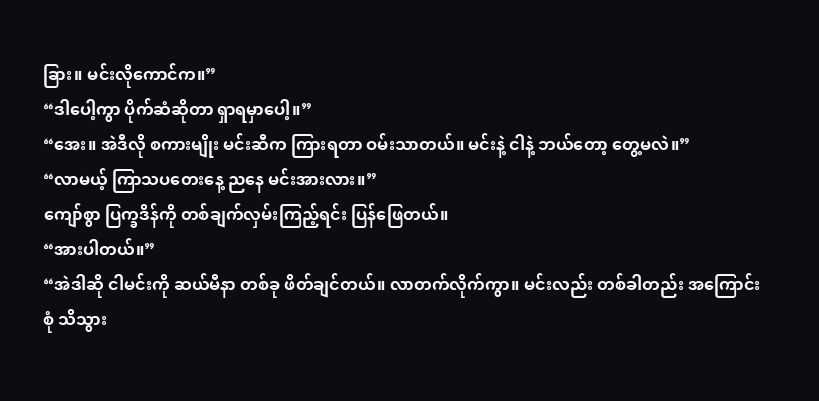ခြား။ မင်းလိုကောင်က။”
“ဒါပေါ့ကွာ ပိုက်ဆံဆိုတာ ရှာရမှာပေါ့။”
“အေး။ အဲဒီလို စကားမျိုး မင်းဆီက ကြားရတာ ဝမ်းသာတယ်။ မင်းနဲ့ ငါနဲ့ ဘယ်တော့ တွေ့မလဲ။”
“လာမယ့် ကြာသပတေးနေ့ ညနေ မင်းအားလား။”
ကျော်စွာ ပြက္ခဒိန်ကို တစ်ချက်လှမ်းကြည့်ရင်း ပြန်ဖြေတယ်။
“အားပါတယ်။”
“အဲဒါဆို ငါမင်းကို ဆယ်မီနာ တစ်ခု ဖိတ်ချင်တယ်။ လာတက်လိုက်ကွာ။ မင်းလည်း တစ်ခါတည်း အကြောင်းစုံ သိသွား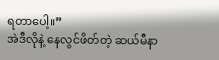ရတာပေါ့။”
အဲဒီလိုနဲ့ နေလွင်ဖိတ်တဲ့ ဆယ်မီနာ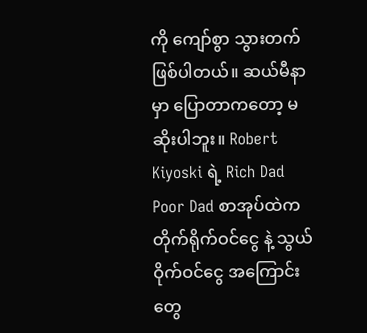ကို ကျော်စွာ သွားတက် ဖြစ်ပါတယ်။ ဆယ်မီနာမှာ ပြောတာကတော့ မဆိုးပါဘူး။ Robert Kiyoski ရဲ့ Rich Dad Poor Dad စာအုပ်ထဲက တိုက်ရိုက်ဝင်ငွေ နဲ့ သွယ်ဝိုက်ဝင်ငွေ အကြောင်းတွေ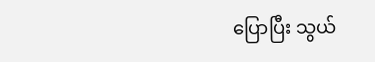ပြောပြီး သွယ်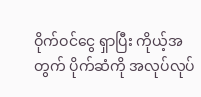ဝိုက်ဝင်ငွေ ရှာပြီး ကိုယ့်အတွက် ပိုက်ဆံကို အလုပ်လုပ်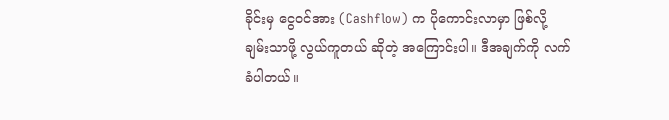ခိုင်းမှ ငွေဝင်အား (Cashflow) က ပိုကောင်းလာမှာ ဖြစ်လို့ ချမ်းသာဖို့ လွယ်ကူတယ် ဆိုတဲ့ အကြောင်းပါ။ ဒီအချက်ကို လက်ခံပါတယ်။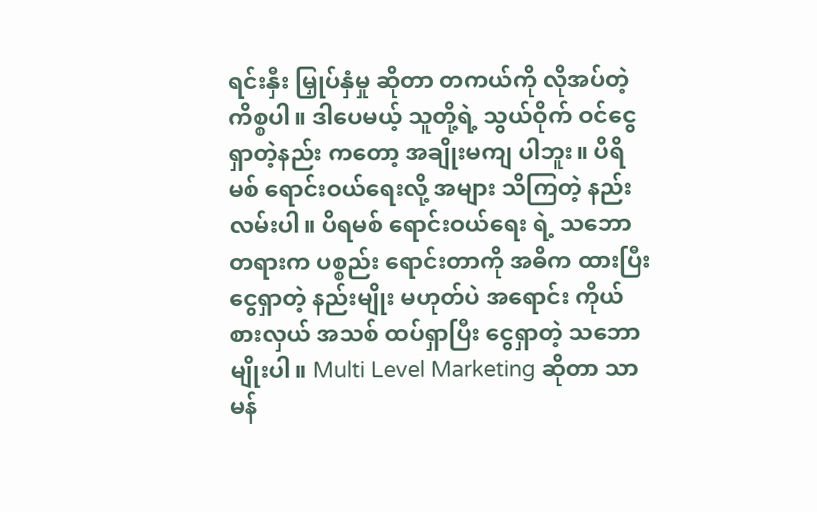ရင်းနှီး မြှုပ်နှံမှု ဆိုတာ တကယ်ကို လိုအပ်တဲ့ ကိစ္စပါ။ ဒါပေမယ့် သူတို့ရဲ့ သွယ်ဝိုက် ဝင်ငွေ ရှာတဲ့နည်း ကတော့ အချိုးမကျ ပါဘူး။ ပိရိမစ် ရောင်းဝယ်ရေးလို့ အများ သိကြတဲ့ နည်းလမ်းပါ။ ပိရမစ် ရောင်းဝယ်ရေး ရဲ့ သဘောတရားက ပစ္စည်း ရောင်းတာကို အဓိက ထားပြီး ငွေရှာတဲ့ နည်းမျိုး မဟုတ်ပဲ အရောင်း ကိုယ်စားလှယ် အသစ် ထပ်ရှာပြီး ငွေရှာတဲ့ သဘောမျိုးပါ။ Multi Level Marketing ဆိုတာ သာမန်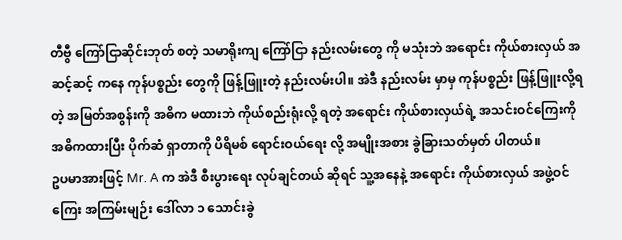တီဗွီ ကြော်ငြာဆိုင်းဘုတ် စတဲ့ သမာရိုးကျ ကြော်ငြာ နည်းလမ်းတွေ ကို မသုံးဘဲ အရောင်း ကိုယ်စားလှယ် အဆင့်ဆင့် ကနေ ကုန်ပစ္စည်း တွေကို ဖြန့်ဖြူးတဲ့ နည်းလမ်းပါ။ အဲဒီ နည်းလမ်း မှာမှ ကုန်ပစ္စည်း ဖြန့်ဖြူးလို့ရတဲ့ အမြတ်အစွန်းကို အဓိက မထားဘဲ ကိုယ်စည်းရုံးလို့ ရတဲ့ အရောင်း ကိုယ်စားလှယ်ရဲ့ အသင်းဝင်ကြေးကို အဓိကထားပြီး ပိုက်ဆံ ရှာတာကို ပိရိမစ် ရောင်းဝယ်ရေး လို့ အမျိုးအစား ခွဲခြားသတ်မှတ် ပါတယ်။
ဥပမာအားဖြင့် Mr. A က အဲဒီ စီးပွားရေး လုပ်ချင်တယ် ဆိုရင် သူ့အနေနဲ့ အရောင်း ကိုယ်စားလှယ် အဖွဲ့ဝင်ကြေး အကြမ်းမျဉ်း ဒေါ်လာ ၁ သောင်းခွဲ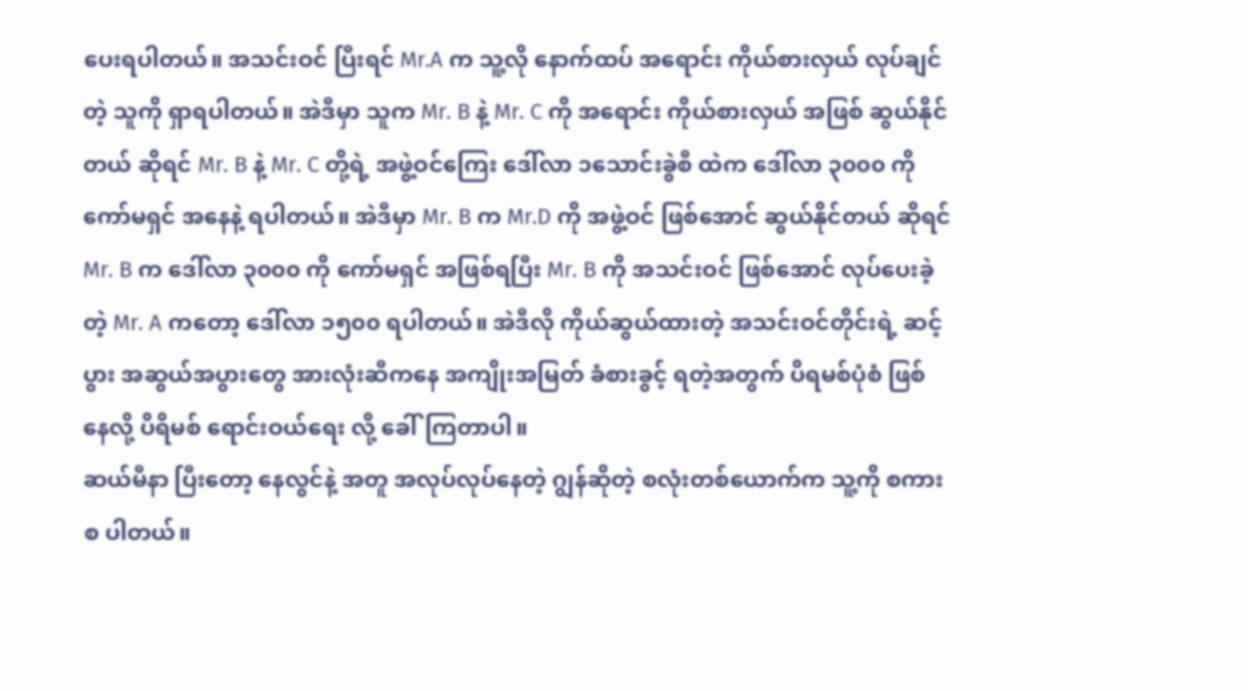ပေးရပါတယ်။ အသင်းဝင် ပြီးရင် Mr.A က သူ့လို နောက်ထပ် အရောင်း ကိုယ်စားလှယ် လုပ်ချင်တဲ့ သူကို ရှာရပါတယ်။ အဲဒီမှာ သူက Mr. B နဲ့ Mr. C ကို အရောင်း ကိုယ်စားလှယ် အဖြစ် ဆွယ်နိုင်တယ် ဆိုရင် Mr. B နဲ့ Mr. C တို့ရဲ့ အဖွဲ့ဝင်ကြေး ဒေါ်လာ ၁သောင်းခွဲစီ ထဲက ဒေါ်လာ ၃၀၀၀ ကို ကော်မရှင် အနေနဲ့ ရပါတယ်။ အဲဒီမှာ Mr. B က Mr.D ကို အဖွဲ့ဝင် ဖြစ်အောင် ဆွယ်နိုင်တယ် ဆိုရင် Mr. B က ဒေါ်လာ ၃၀၀၀ ကို ကော်မရှင် အဖြစ်ရပြီး Mr. B ကို အသင်းဝင် ဖြစ်အောင် လုပ်ပေးခဲ့တဲ့ Mr. A ကတော့ ဒေါ်လာ ၁၅၀၀ ရပါတယ်။ အဲဒီလို ကိုယ်ဆွယ်ထားတဲ့ အသင်းဝင်တိုင်းရဲ့ ဆင့်ပွား အဆွယ်အပွားတွေ အားလုံးဆီကနေ အကျိုးအမြတ် ခံစားခွင့် ရတဲ့အတွက် ပိရမစ်ပုံစံ ဖြစ်နေလို့ ပိရိမစ် ရောင်းဝယ်ရေး လို့ ခေါ်ကြတာပါ။
ဆယ်မီနာ ပြီးတော့ နေလွင်နဲ့ အတူ အလုပ်လုပ်နေတဲ့ ဂျွန်ဆိုတဲ့ စလုံးတစ်ယောက်က သူ့ကို စကားစ ပါတယ်။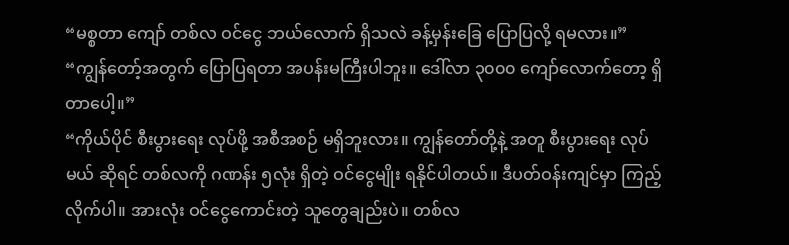“မစ္စတာ ကျော် တစ်လ ဝင်ငွေ ဘယ်လောက် ရှိသလဲ ခန့်မှန်းခြေ ပြောပြလို့ ရမလား။”
“ကျွန်တော့်အတွက် ပြောပြရတာ အပန်းမကြီးပါဘူး။ ဒေါ်လာ ၃၀၀၀ ကျော်လောက်တော့ ရှိတာပေါ့။”
“ကိုယ်ပိုင် စီးပွားရေး လုပ်ဖို့ အစီအစဉ် မရှိဘူးလား။ ကျွန်တော်တို့နဲ့ အတူ စီးပွားရေး လုပ်မယ် ဆိုရင် တစ်လကို ဂဏန်း ၅လုံး ရှိတဲ့ ဝင်ငွေမျိုး ရနိုင်ပါတယ်။ ဒီပတ်ဝန်းကျင်မှာ ကြည့်လိုက်ပါ။ အားလုံး ဝင်ငွေကောင်းတဲ့ သူတွေချည်းပဲ။ တစ်လ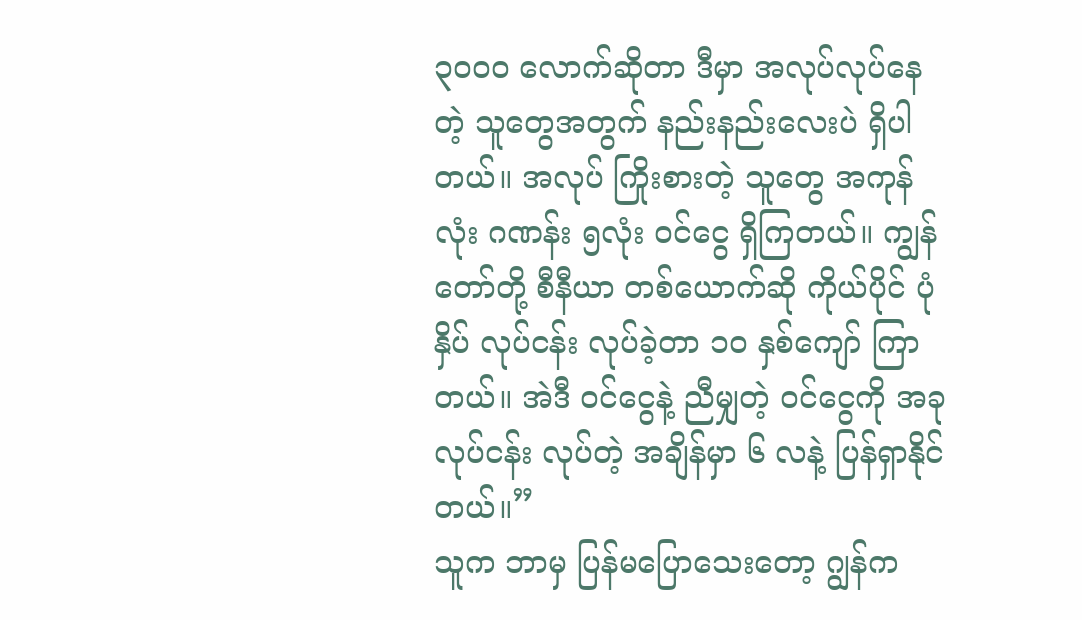၃၀၀၀ လောက်ဆိုတာ ဒီမှာ အလုပ်လုပ်နေတဲ့ သူတွေအတွက် နည်းနည်းလေးပဲ ရှိပါတယ်။ အလုပ် ကြိုးစားတဲ့ သူတွေ အကုန်လုံး ဂဏန်း ၅လုံး ဝင်ငွေ ရှိကြတယ်။ ကျွန်တော်တို့ စီနီယာ တစ်ယောက်ဆို ကိုယ်ပိုင် ပုံနှိပ် လုပ်ငန်း လုပ်ခဲ့တာ ၁၀ နှစ်ကျော် ကြာတယ်။ အဲဒီ ဝင်ငွေနဲ့ ညီမျှတဲ့ ဝင်ငွေကို အခုလုပ်ငန်း လုပ်တဲ့ အချိန်မှာ ၆ လနဲ့ ပြန်ရှာနိုင်တယ်။”
သူက ဘာမှ ပြန်မပြောသေးတော့ ဂျွန်က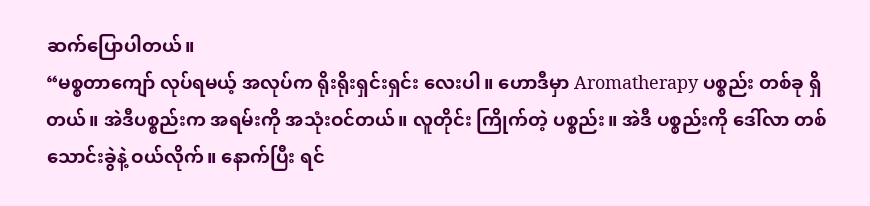ဆက်ပြောပါတယ်။
“မစ္စတာကျော် လုပ်ရမယ့် အလုပ်က ရိုးရိုးရှင်းရှင်း လေးပါ။ ဟောဒီမှာ Aromatherapy ပစ္စည်း တစ်ခု ရှိတယ်။ အဲဒီပစ္စည်းက အရမ်းကို အသုံးဝင်တယ်။ လူတိုင်း ကြိုက်တဲ့ ပစ္စည်း။ အဲဒီ ပစ္စည်းကို ဒေါ်လာ တစ်သောင်းခွဲနဲ့ ဝယ်လိုက်။ နောက်ပြီး ရင်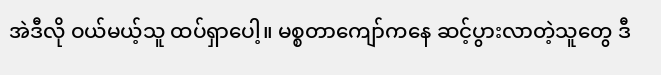အဲဒီလို ဝယ်မယ့်သူ ထပ်ရှာပေါ့။ မစ္စတာကျော်ကနေ ဆင့်ပွားလာတဲ့သူတွေ ဒီ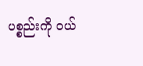ပစ္စည်းကို ဝယ်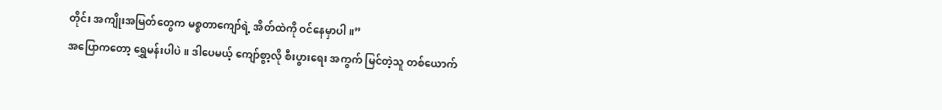တိုင်း အကျိုးအမြတ်တွေက မစ္စတာကျော်ရဲ့ အိတ်ထဲကို ဝင်နေမှာပါ။”
အပြောကတော့ ရွှေမန်းပါပဲ။ ဒါပေမယ့် ကျော်စွာ့လို စီးပွားရေး အကွက် မြင်တဲ့သူ တစ်ယောက်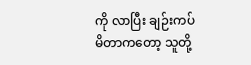ကို လာပြီး ချဉ်းကပ် မိတာကတော့ သူတို့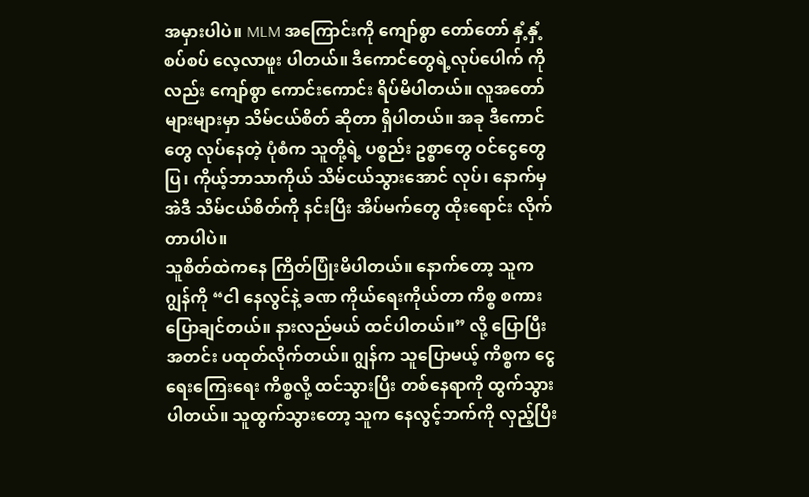အမှားပါပဲ။ MLM အကြောင်းကို ကျော်စွာ တော်တော် နှံ့နှံ့စပ်စပ် လေ့လာဖူး ပါတယ်။ ဒီကောင်တွေရဲ့လုပ်ပေါက် ကိုလည်း ကျော်စွာ ကောင်းကောင်း ရိပ်မိပါတယ်။ လူအတော် များများမှာ သိမ်ငယ်စိတ် ဆိုတာ ရှိပါတယ်။ အခု ဒီကောင်တွေ လုပ်နေတဲ့ ပုံစံက သူတို့ရဲ့ ပစ္စည်း ဥစ္စာတွေ ဝင်ငွေတွေပြ၊ ကိုယ့်ဘာသာကိုယ် သိမ်ငယ်သွားအောင် လုပ်၊ နောက်မှ အဲဒီ သိမ်ငယ်စိတ်ကို နင်းပြီး အိပ်မက်တွေ ထိုးရောင်း လိုက်တာပါပဲ။
သူစိတ်ထဲကနေ ကြိတ်ပြုံးမိပါတယ်။ နောက်တော့ သူက ဂျွန်ကို “ငါ နေလွင်နဲ့ ခဏ ကိုယ်ရေးကိုယ်တာ ကိစ္စ စကားပြောချင်တယ်။ နားလည်မယ် ထင်ပါတယ်။” လို့ ပြောပြီး အတင်း ပထုတ်လိုက်တယ်။ ဂျွန်က သူပြောမယ့် ကိစ္စက ငွေရေးကြေးရေး ကိစ္စလို့ ထင်သွားပြီး တစ်နေရာကို ထွက်သွား ပါတယ်။ သူထွက်သွားတော့ သူက နေလွင့်ဘက်ကို လှည့်ပြီး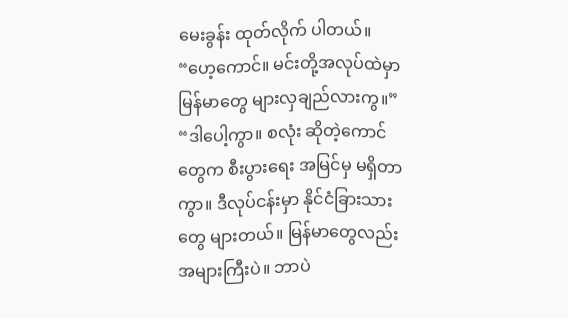မေးခွန်း ထုတ်လိုက် ပါတယ်။
“ဟေ့ကောင်။ မင်းတို့အလုပ်ထဲမှာ မြန်မာတွေ များလှချည်လားကွ။”
“ဒါပေါ့ကွာ။ စလုံး ဆိုတဲ့ကောင်တွေက စီးပွားရေး အမြင်မှ မရှိတာကွာ။ ဒီလုပ်ငန်းမှာ နိုင်ငံခြားသားတွေ များတယ်။ မြန်မာတွေလည်း အများကြီးပဲ။ ဘာပဲ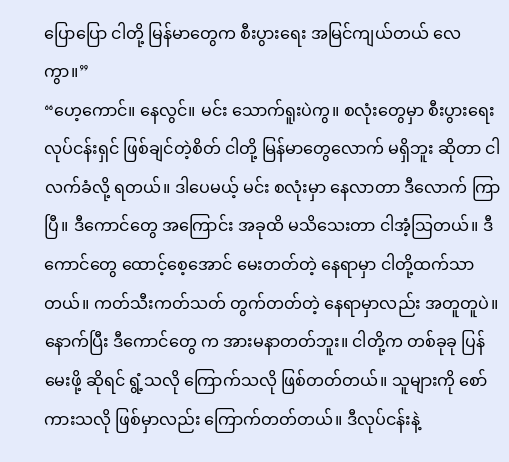ပြောပြော ငါတို့ မြန်မာတွေက စီးပွားရေး အမြင်ကျယ်တယ် လေကွာ။”
“ဟေ့ကောင်။ နေလွင်။ မင်း သောက်ရူးပဲကွ။ စလုံးတွေမှာ စီးပွားရေး လုပ်ငန်းရှင် ဖြစ်ချင်တဲ့စိတ် ငါတို့ မြန်မာတွေလောက် မရှိဘူး ဆိုတာ ငါလက်ခံလို့ ရတယ်။ ဒါပေမယ့် မင်း စလုံးမှာ နေလာတာ ဒီလောက် ကြာပြီ။ ဒီကောင်တွေ အကြောင်း အခုထိ မသိသေးတာ ငါအံ့သြတယ်။ ဒီကောင်တွေ ထောင့်စေ့အောင် မေးတတ်တဲ့ နေရာမှာ ငါတို့ထက်သာတယ်။ ကတ်သီးကတ်သတ် တွက်တတ်တဲ့ နေရာမှာလည်း အတူတူပဲ။ နောက်ပြီး ဒီကောင်တွေ က အားမနာတတ်ဘူး။ ငါတို့က တစ်ခုခု ပြန်မေးဖို့ ဆိုရင် ရွံ့သလို ကြောက်သလို ဖြစ်တတ်တယ်။ သူများကို စော်ကားသလို ဖြစ်မှာလည်း ကြောက်တတ်တယ်။ ဒီလုပ်ငန်းနဲ့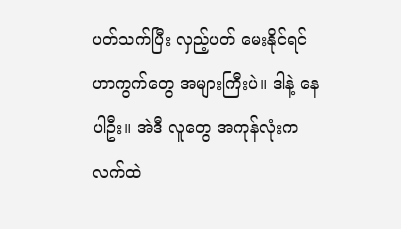ပတ်သက်ပြီး လှည့်ပတ် မေးနိုင်ရင် ဟာကွက်တွေ အများကြီးပဲ။ ဒါနဲ့ နေပါဦး။ အဲဒီ လူတွေ အကုန်လုံးက လက်ထဲ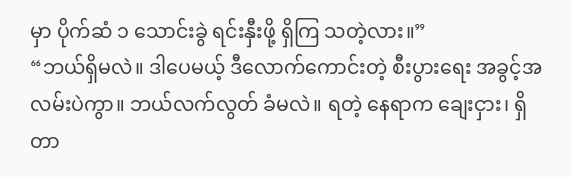မှာ ပိုက်ဆံ ၁ သောင်းခွဲ ရင်းနှီးဖို့ ရှိကြ သတဲ့လား။”
“ဘယ်ရှိမလဲ။ ဒါပေမယ့် ဒီလောက်ကောင်းတဲ့ စီးပွားရေး အခွင့်အလမ်းပဲကွာ။ ဘယ်လက်လွတ် ခံမလဲ။ ရတဲ့ နေရာက ချေးငှား၊ ရှိတာ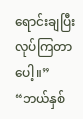ရောင်းချပြီး လုပ်ကြတာပေါ့။”
“ဘယ်နှစ်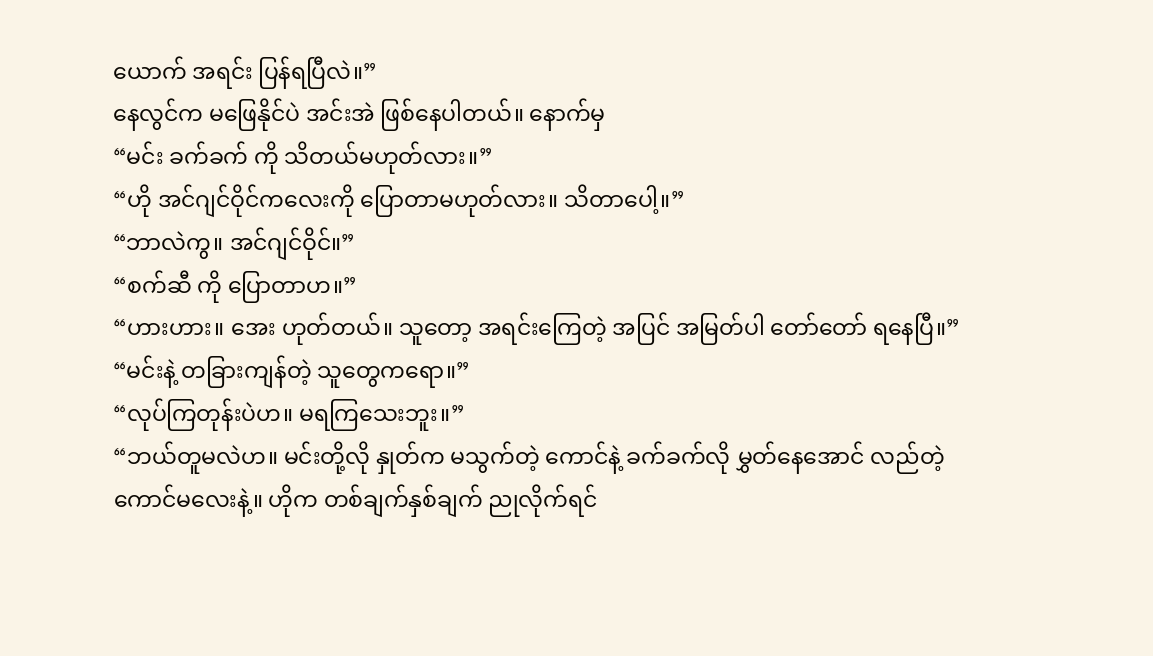ယောက် အရင်း ပြန်ရပြီလဲ။”
နေလွင်က မဖြေနိုင်ပဲ အင်းအဲ ဖြစ်နေပါတယ်။ နောက်မှ
“မင်း ခက်ခက် ကို သိတယ်မဟုတ်လား။”
“ဟို အင်ဂျင်ဝိုင်ကလေးကို ပြောတာမဟုတ်လား။ သိတာပေါ့။”
“ဘာလဲကွ။ အင်ဂျင်ဝိုင်။”
“စက်ဆီ ကို ပြောတာဟ။”
“ဟားဟား။ အေး ဟုတ်တယ်။ သူတော့ အရင်းကြေတဲ့ အပြင် အမြတ်ပါ တော်တော် ရနေပြီ။”
“မင်းနဲ့ တခြားကျန်တဲ့ သူတွေကရော။”
“လုပ်ကြတုန်းပဲဟ။ မရကြသေးဘူး။”
“ဘယ်တူမလဲဟ။ မင်းတို့လို နှုတ်က မသွက်တဲ့ ကောင်နဲ့ ခက်ခက်လို မွှတ်နေအောင် လည်တဲ့ ကောင်မလေးနဲ့။ ဟိုက တစ်ချက်နှစ်ချက် ညုလိုက်ရင်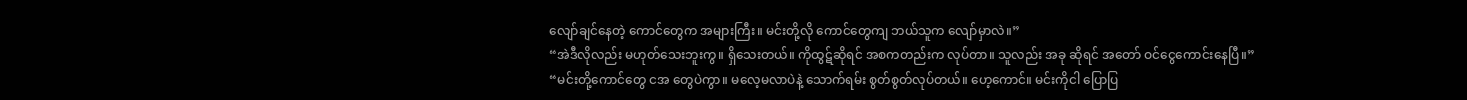လျော်ချင်နေတဲ့ ကောင်တွေက အများကြီး။ မင်းတို့လို ကောင်တွေကျ ဘယ်သူက လျော်မှာလဲ။”
“အဲဒီလိုလည်း မဟုတ်သေးဘူးကွ။ ရှိသေးတယ်။ ကိုထွဋ်ဆိုရင် အစကတည်းက လုပ်တာ။ သူလည်း အခု ဆိုရင် အတော် ဝင်ငွေကောင်းနေပြီ။”
“မင်းတို့ကောင်တွေ ငအ တွေပဲကွာ။ မလေ့မလာပဲနဲ့ သောက်ရမ်း စွတ်စွတ်လုပ်တယ်။ ဟေ့ကောင်။ မင်းကိုငါ ပြောပြ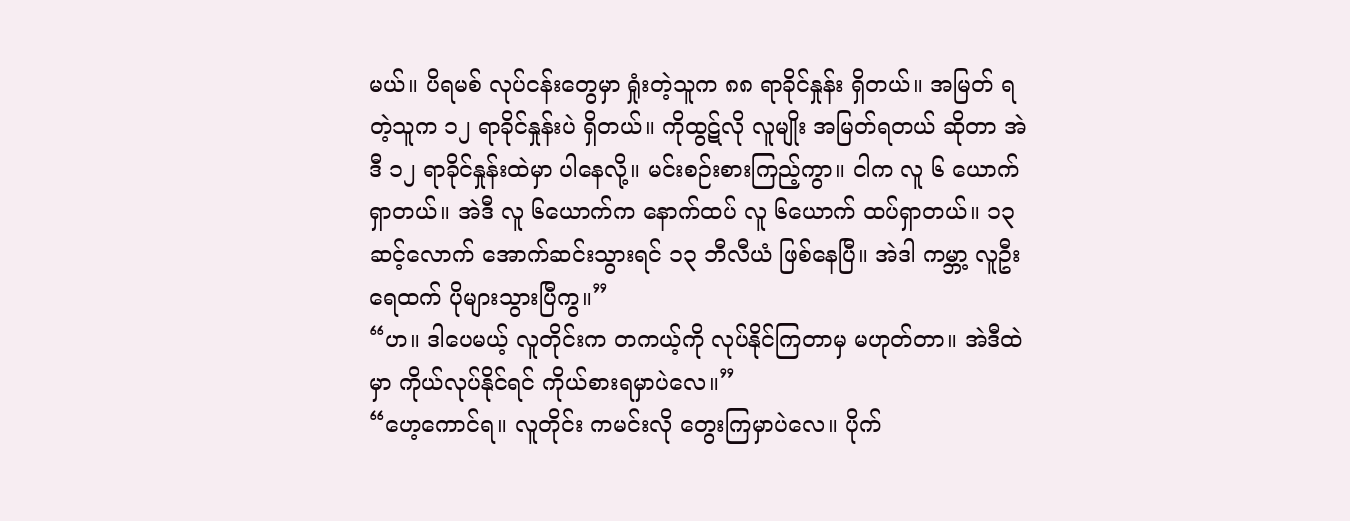မယ်။ ပိရမစ် လုပ်ငန်းတွေမှာ ရှုံးတဲ့သူက ၈၈ ရာခိုင်နှုန်း ရှိတယ်။ အမြတ် ရတဲ့သူက ၁၂ ရာခိုင်နှုန်းပဲ ရှိတယ်။ ကိုထွဋ်လို လူမျိုး အမြတ်ရတယ် ဆိုတာ အဲဒီ ၁၂ ရာခိုင်နှုန်းထဲမှာ ပါနေလို့။ မင်းစဉ်းစားကြည့်ကွာ။ ငါက လူ ၆ ယောက်ရှာတယ်။ အဲဒီ လူ ၆ယောက်က နောက်ထပ် လူ ၆ယောက် ထပ်ရှာတယ်။ ၁၃ ဆင့်လောက် အောက်ဆင်းသွားရင် ၁၃ ဘီလီယံ ဖြစ်နေပြီ။ အဲဒါ ကမ္ဘာ့ လူဦးရေထက် ပိုများသွားပြီကွ။”
“ဟ။ ဒါပေမယ့် လူတိုင်းက တကယ့်ကို လုပ်နိုင်ကြတာမှ မဟုတ်တာ။ အဲဒီထဲမှာ ကိုယ်လုပ်နိုင်ရင် ကိုယ်စားရမှာပဲလေ။”
“ဟေ့ကောင်ရ။ လူတိုင်း ကမင်းလို တွေးကြမှာပဲလေ။ ပိုက်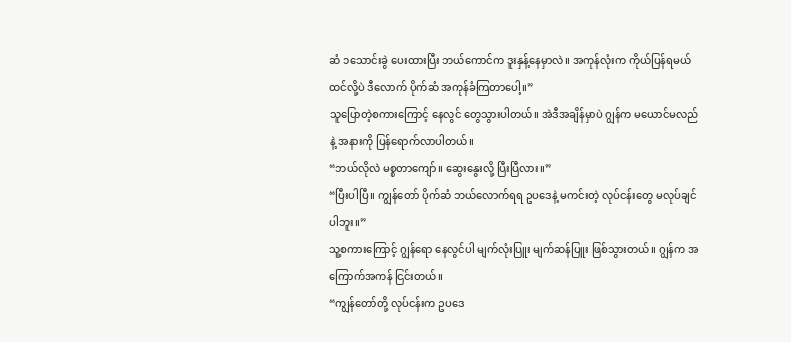ဆံ ၁သောင်းခွဲ ပေးထားပြီး ဘယ်ကောင်က ဒူးနှန့်နေမှာလဲ။ အကုန်လုံးက ကိုယ်ပြန်ရမယ် ထင်လို့ပဲ ဒီလောက် ပိုက်ဆံ အကုန်ခံကြတာပေါ့။”
သူပြောတဲ့စကားကြောင့် နေလွင် တွေသွားပါတယ်။ အဲဒီအချိန်မှာပဲ ဂျွန်က မယောင်မလည်နဲ့ အနားကို ပြန်ရောက်လာပါတယ်။
“ဘယ်လိုလဲ မစ္စတာကျော်။ ဆွေးနွေးလို့ ပြီးပြီလား။”
“ပြီးပါပြီ။ ကျွန်တော် ပိုက်ဆံ ဘယ်လောက်ရရ ဥပဒေနဲ့ မကင်းတဲ့ လုပ်ငန်းတွေ မလုပ်ချင်ပါဘူး။”
သူ့စကားကြောင့် ဂျွန်ရော နေလွင်ပါ မျက်လုံးပြူး မျက်ဆန်ပြူး ဖြစ်သွားတယ်။ ဂျွန်က အကြောက်အကန် ငြင်းတယ်။
“ကျွန်တော်တို့ လုပ်ငန်းက ဥပဒေ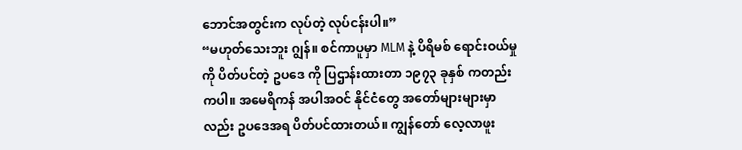ဘောင်အတွင်းက လုပ်တဲ့ လုပ်ငန်းပါ။”
“မဟုတ်သေးဘူး ဂျွန်။ စင်ကာပူမှာ MLM နဲ့ ပိရိမစ် ရောင်းဝယ်မှုကို ပိတ်ပင်တဲ့ ဥပဒေ ကို ပြဌာန်းထားတာ ၁၉၇၃ ခုနှစ် ကတည်းကပါ။ အမေရိကန် အပါအဝင် နိုင်ငံတွေ အတော်များများမှာလည်း ဥပဒေအရ ပိတ်ပင်ထားတယ်။ ကျွန်တော် လေ့လာဖူး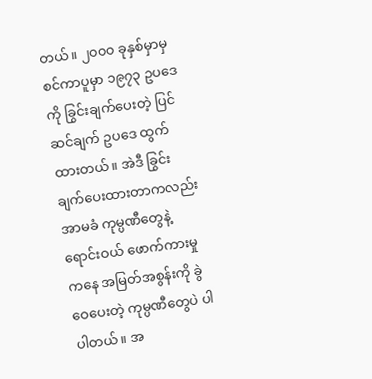တယ်။ ၂၀၀၀ ခုနှစ်မှာမှ စင်ကာပူမှာ ၁၉၇၃ ဥပဒေကို ခြွင်းချက်ပေးတဲ့ ပြင်ဆင်ချက် ဥပဒေ ထွက်ထားတယ်။ အဲဒီ ခြွင်းချက်ပေးထားတာကလည်း အာမခံ ကုမ္ပဏီတွေနဲ့ ရောင်းဝယ် ဖောက်ကားမှုကနေ အမြတ်အစွန်းကို ခွဲဝေပေးတဲ့ ကုမ္ပဏီတွေပဲ ပါပါတယ်။ အ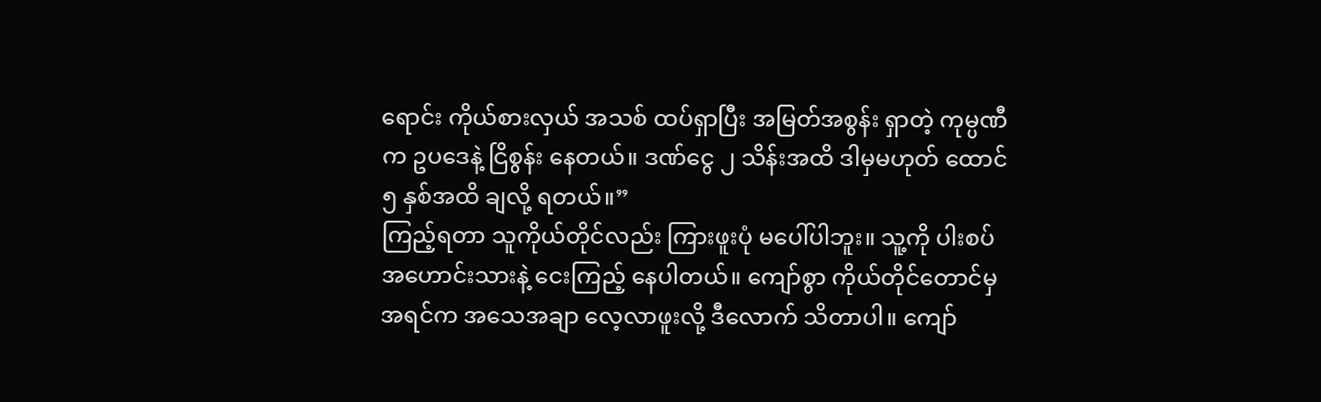ရောင်း ကိုယ်စားလှယ် အသစ် ထပ်ရှာပြီး အမြတ်အစွန်း ရှာတဲ့ ကုမ္ပဏီက ဥပဒေနဲ့ ငြိစွန်း နေတယ်။ ဒဏ်ငွေ ၂ သိန်းအထိ ဒါမှမဟုတ် ထောင် ၅ နှစ်အထိ ချလို့ ရတယ်။”
ကြည့်ရတာ သူကိုယ်တိုင်လည်း ကြားဖူးပုံ မပေါ်ပါဘူး။ သူ့ကို ပါးစပ် အဟောင်းသားနဲ့ ငေးကြည့် နေပါတယ်။ ကျော်စွာ ကိုယ်တိုင်တောင်မှ အရင်က အသေအချာ လေ့လာဖူးလို့ ဒီလောက် သိတာပါ။ ကျော်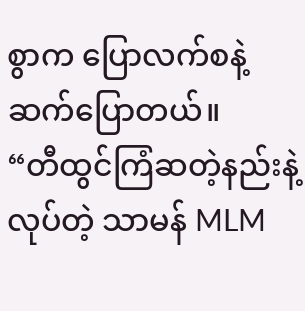စွာက ပြောလက်စနဲ့ ဆက်ပြောတယ်။
“တီထွင်ကြံဆတဲ့နည်းနဲ့ လုပ်တဲ့ သာမန် MLM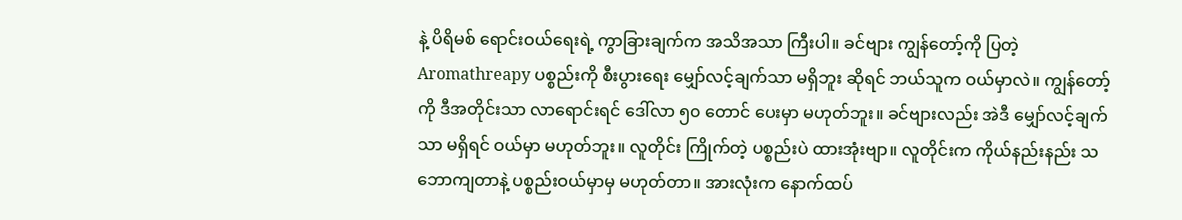နဲ့ ပိရိမစ် ရောင်းဝယ်ရေးရဲ့ ကွာခြားချက်က အသိအသာ ကြီးပါ။ ခင်ဗျား ကျွန်တော့်ကို ပြတဲ့ Aromathreapy ပစ္စည်းကို စီးပွားရေး မျှော်လင့်ချက်သာ မရှိဘူး ဆိုရင် ဘယ်သူက ဝယ်မှာလဲ။ ကျွန်တော့်ကို ဒီအတိုင်းသာ လာရောင်းရင် ဒေါ်လာ ၅၀ တောင် ပေးမှာ မဟုတ်ဘူး။ ခင်ဗျားလည်း အဲဒီ မျှော်လင့်ချက်သာ မရှိရင် ဝယ်မှာ မဟုတ်ဘူး။ လူတိုင်း ကြိုက်တဲ့ ပစ္စည်းပဲ ထားအုံးဗျာ။ လူတိုင်းက ကိုယ်နည်းနည်း သဘောကျတာနဲ့ ပစ္စည်းဝယ်မှာမှ မဟုတ်တာ။ အားလုံးက နောက်ထပ်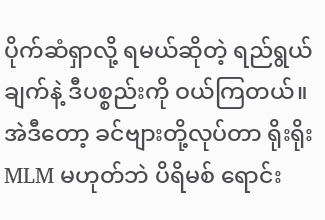ပိုက်ဆံရှာလို့ ရမယ်ဆိုတဲ့ ရည်ရွယ်ချက်နဲ့ ဒီပစ္စည်းကို ဝယ်ကြတယ်။ အဲဒီတော့ ခင်ဗျားတို့လုပ်တာ ရိုးရိုး MLM မဟုတ်ဘဲ ပိရိမစ် ရောင်း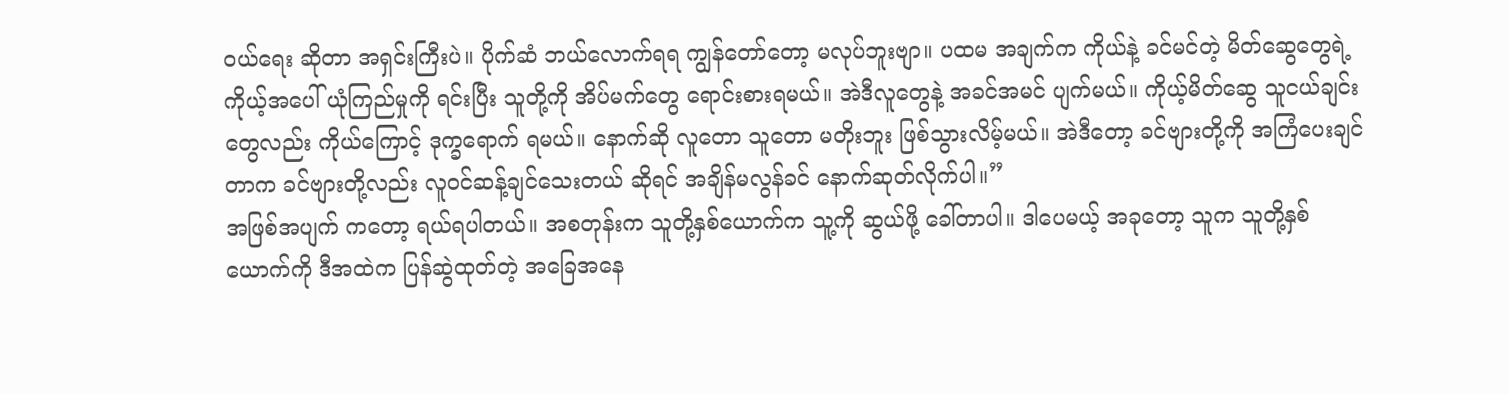ဝယ်ရေး ဆိုတာ အရှင်းကြီးပဲ။ ပိုက်ဆံ ဘယ်လောက်ရရ ကျွန်တော်တော့ မလုပ်ဘူးဗျာ။ ပထမ အချက်က ကိုယ်နဲ့ ခင်မင်တဲ့ မိတ်ဆွေတွေရဲ့ ကိုယ့်အပေါ် ယုံကြည်မှုကို ရင်းပြီး သူတို့ကို အိပ်မက်တွေ ရောင်းစားရမယ်။ အဲဒီလူတွေနဲ့ အခင်အမင် ပျက်မယ်။ ကိုယ့်မိတ်ဆွေ သူငယ်ချင်းတွေလည်း ကိုယ်ကြောင့် ဒုက္ခရောက် ရမယ်။ နောက်ဆို လူတော သူတော မတိုးဘူး ဖြစ်သွားလိမ့်မယ်။ အဲဒီတော့ ခင်ဗျားတို့ကို အကြံပေးချင်တာက ခင်ဗျားတို့လည်း လူဝင်ဆန့်ချင်သေးတယ် ဆိုရင် အချိန်မလွန်ခင် နောက်ဆုတ်လိုက်ပါ။”
အဖြစ်အပျက် ကတော့ ရယ်ရပါတယ်။ အစတုန်းက သူတို့နှစ်ယောက်က သူ့ကို ဆွယ်ဖို့ ခေါ်တာပါ။ ဒါပေမယ့် အခုတော့ သူက သူတို့နှစ်ယောက်ကို ဒီအထဲက ပြန်ဆွဲထုတ်တဲ့ အခြေအနေ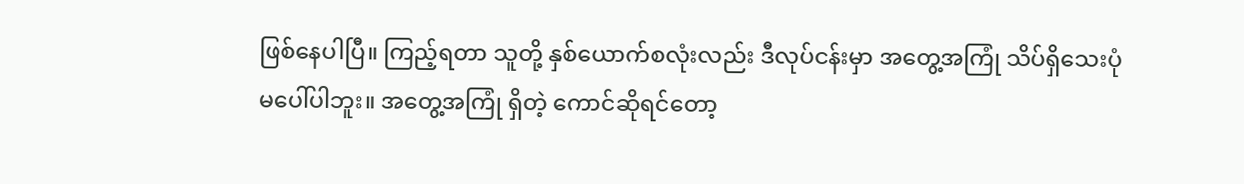ဖြစ်နေပါပြီ။ ကြည့်ရတာ သူတို့ နှစ်ယောက်စလုံးလည်း ဒီလုပ်ငန်းမှာ အတွေ့အကြုံ သိပ်ရှိသေးပုံ မပေါ်ပါဘူး။ အတွေ့အကြုံ ရှိတဲ့ ကောင်ဆိုရင်တော့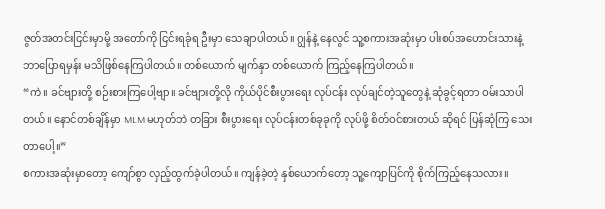ဇွတ်အတင်းငြင်းမှာမို့ အတော်ကို ငြင်းရခုံရ ဦးမှာ သေချာပါတယ်။ ဂျွန်နဲ့ နေလွင် သူ့စကားအဆုံးမှာ ပါးစပ်အဟောင်းသားနဲ့ ဘာပြောရမှန်း မသိဖြစ်နေကြပါတယ်။ တစ်ယောက် မျက်နှာ တစ်ယောက် ကြည့်နေကြပါတယ်။
“ကဲ။ ခင်ဗျားတို့ စဉ်းစားကြပေါ့ဗျာ။ ခင်ဗျားတို့လို ကိုယ်ပိုင်စီးပွားရေး လုပ်ငန်း လုပ်ချင်တဲ့သူတွေနဲ့ ဆုံခွင့်ရတာ ဝမ်းသာပါတယ်။ နောင်တစ်ချိန်မှာ MLM မဟုတ်ဘဲ တခြား စီးပွားရေး လုပ်ငန်းတစ်ခုခုကို လုပ်ဖို့ စိတ်ဝင်စားတယ် ဆိုရင် ပြန်ဆုံကြ သေးတာပေါ့။”
စကားအဆုံးမှာတော့ ကျော်စွာ လှည့်ထွက်ခဲ့ပါတယ်။ ကျန်ခဲ့တဲ့ နှစ်ယောက်တော့ သူ့ကျောပြင်ကို စိုက်ကြည့်နေသလား။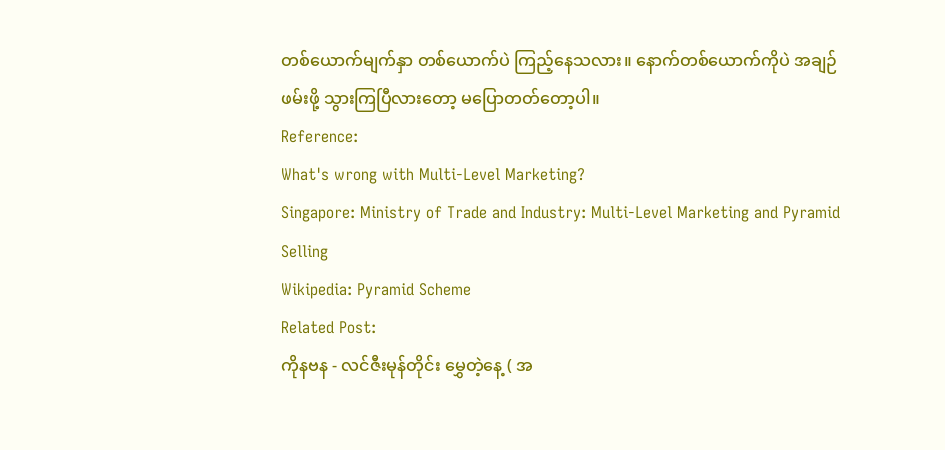တစ်ယောက်မျက်နှာ တစ်ယောက်ပဲ ကြည့်နေသလား။ နောက်တစ်ယောက်ကိုပဲ အချဉ်ဖမ်းဖို့ သွားကြပြီလားတော့ မပြောတတ်တော့ပါ။
Reference:
What's wrong with Multi-Level Marketing?
Singapore: Ministry of Trade and Industry: Multi-Level Marketing and Pyramid Selling
Wikipedia: Pyramid Scheme
Related Post:
ကိုနဗန - လင်ဇီးမုန်တိုင်း မွှေတဲ့နေ့ ( အ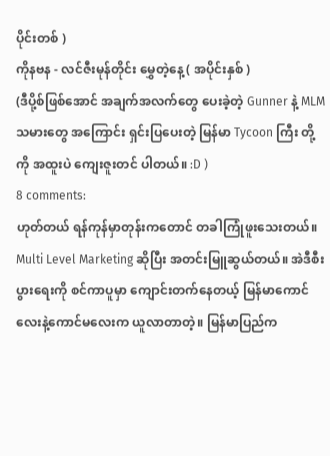ပိုင်းတစ် )
ကိုနဗန - လင်ဇီးမုန်တိုင်း မွှေတဲ့နေ့ ( အပိုင်းနှစ် )
(ဒီပို့စ်ဖြစ်အောင် အချက်အလက်တွေ ပေးခဲ့တဲ့ Gunner နဲ့ MLM သမားတွေ အကြောင်း ရှင်းပြပေးတဲ့ မြန်မာ Tycoon ကြီး တို့ကို အထူးပဲ ကျေးဇူးတင် ပါတယ်။ :D )
8 comments:
ဟုတ်တယ် ရန်ကုန်မှာတုန်းကတောင် တခါကြုံဖူးသေးတယ်။ Multi Level Marketing ဆိုပြီး အတင်းမြူဆွယ်တယ်။ အဲဒီစီးပွားရေးကို စင်ကာပူမှာ ကျောင်းတက်နေတယ့် မြန်မာကောင်လေးနဲ့ကောင်မလေးက ယူလာတာတဲ့။ မြန်မာပြည်က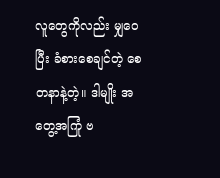လူတွေကိုလည်း မျှဝေပြီး ခံစားစေချင်တဲ့ စေတနာနဲ့တဲ့။ ဒါမျိုး အတွေ့အကြုံ ဗ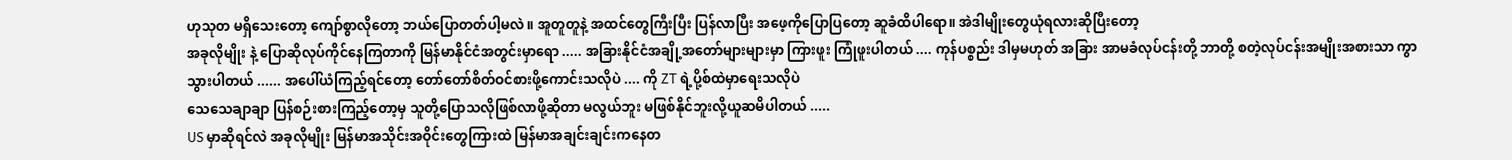ဟုသုတ မရှိသေးတော့ ကျော်စွာလိုတော့ ဘယ်ပြောတတ်ပါ့မလဲ။ အူတူတူနဲ့ အထင်တွေကြီးပြီး ပြန်လာပြီး အဖေ့ကိုပြောပြတော့ ဆူခံထိပါရော။ အဲဒါမျိုးတွေယုံရလားဆိုပြီးတော့
အခုလိုမျိုး နဲ့ ပြောဆိုလုပ်ကိုင်နေကြတာကို မြန်မာနိုင်ငံအတွင်းမှာရော ..... အခြားနိုင်ငံအချို့အတော်များများမှာ ကြားဖူး ကြုံဖူးပါတယ် .... ကုန်ပစ္စည်း ဒါမှမဟုတ် အခြား အာမခံလုပ်ငန်းတို့ ဘာတို့ စတဲ့လုပ်ငန်းအမျိုးအစားသာ ကွာသွားပါတယ် ...... အပေါ်ယံကြည့်ရင်တော့ တော်တော်စိတ်ဝင်စားဖို့ကောင်းသလိုပဲ .... ကို ZT ရဲ့ပို့စ်ထဲမှာရေးသလိုပဲ
သေသေချာချာ ပြန်စဉ်းစားကြည့်တော့မှ သူတို့ပြောသလိုဖြစ်လာဖို့ဆိုတာ မလွယ်ဘူး မဖြစ်နိုင်ဘူးလို့ယူဆမိပါတယ် .....
US မှာဆိုရင်လဲ အခုလိုမျိုး မြန်မာအသိုင်းအဝိုင်းတွေကြားထဲ မြန်မာအချင်းချင်းကနေတ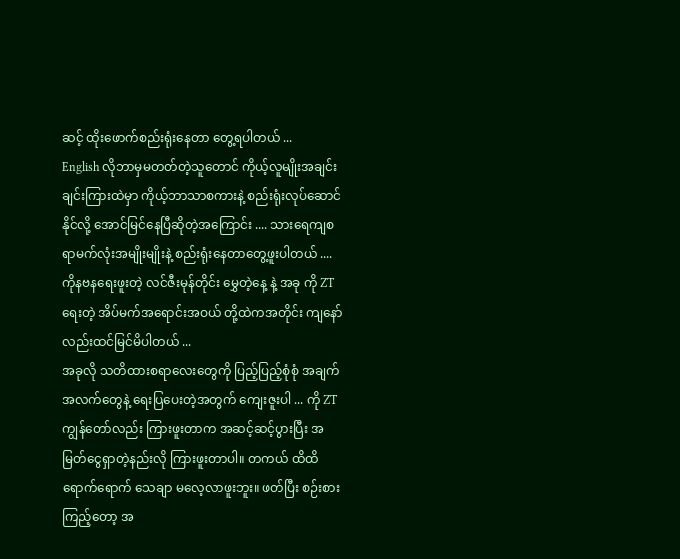ဆင့် ထိုးဖောက်စည်းရုံးနေတာ တွေ့ရပါတယ် ...
English လိုဘာမှမတတ်တဲ့သူတောင် ကိုယ့်လူမျိုးအချင်းချင်းကြားထဲမှာ ကိုယ့်ဘာသာစကားနဲ့ စည်းရုံးလုပ်ဆောင်နိုင်လို့ အောင်မြင်နေပြီဆိုတဲ့အကြောင်း .... သားရေကျစရာမက်လုံးအမျိုးမျိုးနဲ့ စည်းရုံးနေတာတွေ့ဖူးပါတယ် ....
ကိုနဗနရေးဖူးတဲ့ လင်ဇီးမုန်တိုင်း မွှေတဲ့နေ့ နဲ့ အခု ကို ZT ရေးတဲ့ အိပ်မက်အရောင်းအဝယ် တို့ထဲကအတိုင်း ကျနော်လည်းထင်မြင်မိပါတယ် ...
အခုလို သတိထားစရာလေးတွေကို ပြည့်ပြည့်စုံစုံ အချက်အလက်တွေနဲ့ ရေးပြပေးတဲ့အတွက် ကျေးဇူးပါ ... ကို ZT
ကျွန်တော်လည်း ကြားဖူးတာက အဆင့်ဆင့်ပွားပြီး အမြတ်ငွေရှာတဲ့နည်းလို ကြားဖူးတာပါ။ တကယ် ထိထိရောက်ရောက် သေချာ မလေ့လာဖူးဘူး။ ဖတ်ပြီး စဉ်းစားကြည့်တော့ အ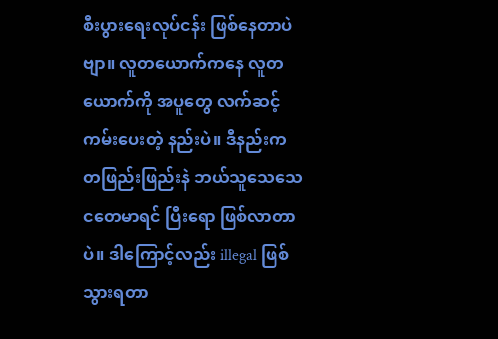စီးပွားရေးလုပ်ငန်း ဖြစ်နေတာပဲဗျာ။ လူတယောက်ကနေ လူတယောက်ကို အပူတွေ လက်ဆင့်ကမ်းပေးတဲ့ နည်းပဲ။ ဒီနည်းက တဖြည်းဖြည်းနဲ ဘယ်သူသေသေ ငတေမာရင် ပြီးရော ဖြစ်လာတာပဲ။ ဒါကြောင့်လည်း illegal ဖြစ်သွားရတာ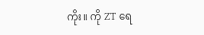ကိုး။ ကို ZT ရေ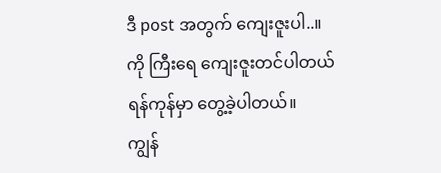ဒီ post အတွက် ကျေးဇူးပါ..။
ကို ကြီးရေ ကျေးဇူးတင်ပါတယ်
ရန်ကုန်မှာ တွေ့ခဲ့ပါတယ်။
ကျွန်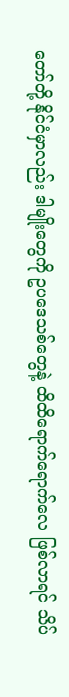တော်တို့ နိုင်ငံမှာလည်း ဒါမျိုးတွေကို ဥပဒေသစ်တွေနဲ့ ထိထိရောက်ရောက်လေ ဖြစ်လာရင် သိပ်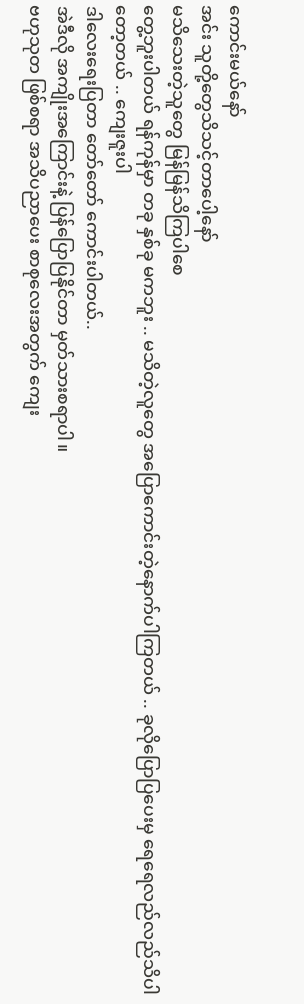ကောင်းမယ်နော်
အင်း သူတို့တွေသိသင့်တာပေါ့နော်
မသိသေးတဲ့သူတွေ မြန်မြန်သိကြပါစေ
တွေ့ဘူးပါတယ် ရန်ကုန်မှာ တခု နှစ်ခု မကဘူး .. မသိတဲ့လူတွေ အပြောကောင်းတဲ့နောက်ပါကြတယ် .. ခုလိုပြောပြပေးမှ ရေရေလည်လည်သိပါတော့တယ် .. ကျေးဇူးပါ
ဒါလေးရေးပြတာ တော်တော် ကောင်းပါတယ်..
အဲဒီလို အကျိုးအကြောင်းနဲ့ ပြန်ပြောပြနိုင်တာ မှတ်သားစရာပါ။
ဗဟုသုတ ဖြစ်စရာ အသိပညာပေး စာစုလေးအတွက် ကျေး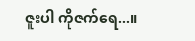ဇူးပါ ကိုဇက်ရေ...။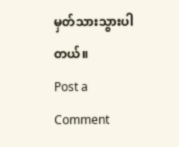မှတ်သားသွားပါတယ်။
Post a Comment